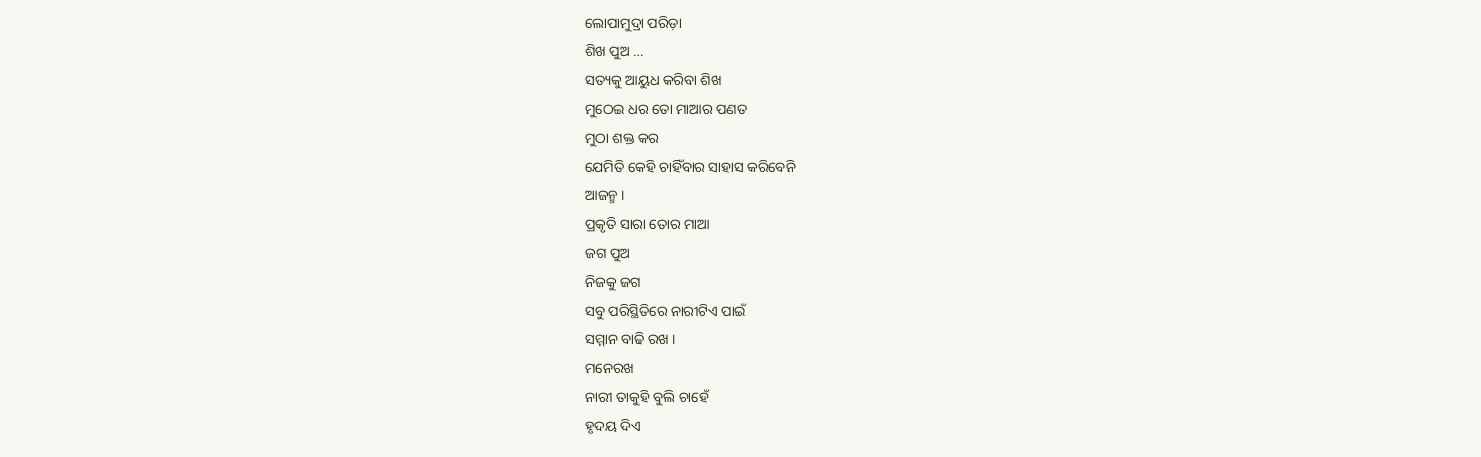ଲୋପାମୁଦ୍ରା ପରିଡ଼ା
ଶିଖ ପୁଅ …
ସତ୍ୟକୁ ଆୟୁଧ କରିବା ଶିଖ
ମୁଠେଇ ଧର ତୋ ମାଆର ପଣତ
ମୁଠା ଶକ୍ତ କର
ଯେମିତି କେହି ଚାହିଁବାର ସାହାସ କରିବେନି
ଆଜନ୍ମ ।
ପ୍ରକୃତି ସାରା ତୋର ମାଆ
ଜଗ ପୁଅ
ନିଜକୁ ଜଗ
ସବୁ ପରିସ୍ଥିତିରେ ନାରୀଟିଏ ପାଇଁ
ସମ୍ମାନ ବାଢି ରଖ ।
ମନେରଖ
ନାରୀ ତାକୁହି ବୁଲି ଚାହେଁ
ହୃଦୟ ଦିଏ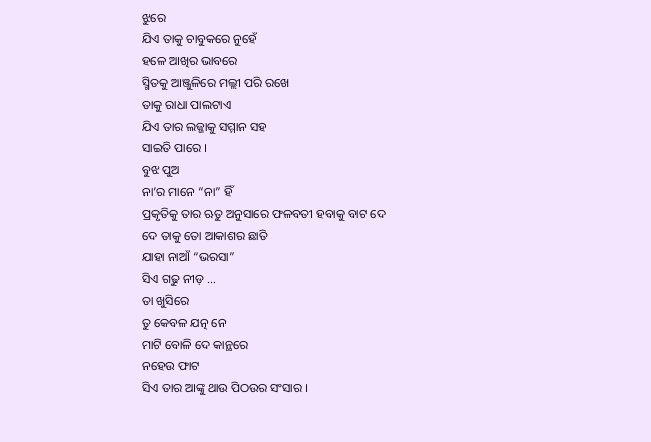ଝୁରେ
ଯିଏ ତାକୁ ଚାବୁକରେ ନୁହେଁ
ହଳେ ଆଖିର ଭାବରେ
ସ୍ମିତକୁ ଆଞ୍ଜୁଳିରେ ମଲ୍ଲୀ ପରି ରଖେ
ତାକୁ ରାଧା ପାଲଟାଏ
ଯିଏ ତାର ଲଜ୍ଜାକୁ ସମ୍ମାନ ସହ
ସାଇତି ପାରେ ।
ବୁଝ ପୁଅ
ନା’ର ମାନେ “ନା” ହିଁ
ପ୍ରକୃତିକୁ ତାର ଋତୁ ଅନୁସାରେ ଫଳବତୀ ହବାକୁ ବାଟ ଦେ
ଦେ ତାକୁ ତୋ ଆକାଶର ଛାତି
ଯାହା ନାଆଁ “ଭରସା”
ସିଏ ଗଢୁ ନୀଡ଼ …
ତା ଖୁସିରେ
ତୁ କେବଳ ଯତ୍ନ ନେ
ମାଟି ବୋଳି ଦେ କାନ୍ଥରେ
ନହେଉ ଫାଟ
ସିଏ ତାର ଆଙ୍କୁ ଥାଉ ପିଠଉର ସଂସାର ।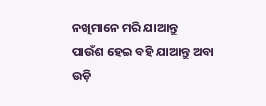ନଖିମାନେ ମରି ଯାଆନ୍ତୁ
ପାଉଁଶ ହେଇ ବହି ଯାଆନ୍ତୁ ଅବା ଉଡ଼ି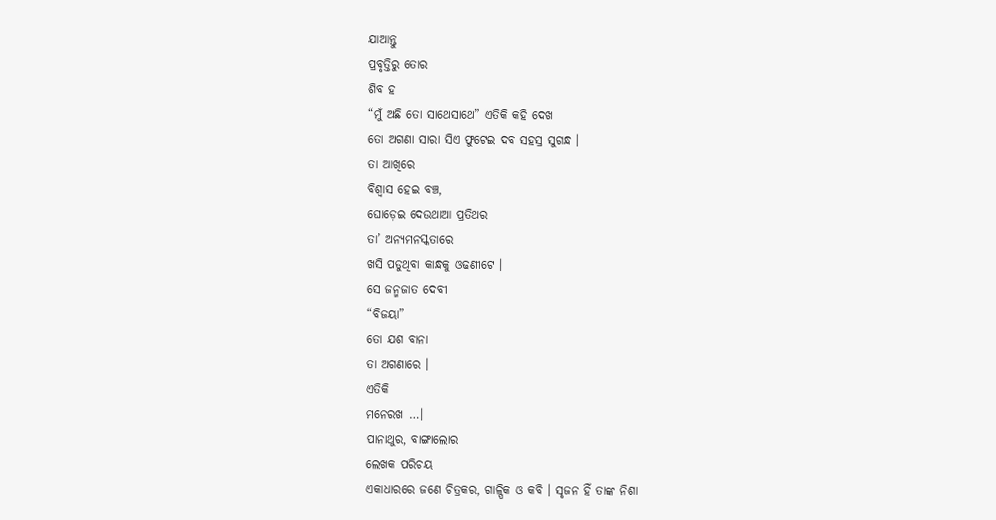ଯାଆନ୍ତୁ
ପ୍ରବୃତ୍ତିରୁ ତୋର
ଶିବ ହ
“ମୁଁ ଅଛି ତୋ ସାଥେସାଥେ” ଏତିକି କହି ଦେଖ
ତୋ ଅଗଣା ସାରା ସିଏ ଫୁଟେଇ ଦବ ସହସ୍ର ସୁଗନ୍ଧ ।
ତା ଆଖିରେ
ବିଶ୍ବାସ ହେଇ ବଞ୍ଚ,
ଘୋଡ଼େଇ ଦେଉଥାଆ ପ୍ରତିଥର
ତା’ ଅନ୍ୟମନସ୍କତାରେ
ଖସି ପଡୁଥିବା କାନ୍ଧକୁ ଓଢଣୀଟେ ।
ସେ ଜନ୍ମଜାତ ଦେବୀ
“ବିଜୟା”
ତୋ ଯଶ ବାନା
ତା ଅଗଣାରେ ।
ଏତିକି
ମନେରଖ …।
ପାନାଥୁର, ବାଙ୍ଗାଲୋର
ଲେଖକ ପରିଚୟ
ଏକାଧାରରେ ଜଣେ ଚିତ୍ରକର, ଗାଳ୍ପିକ ଓ କବି । ସୃଜନ ହିଁ ତାଙ୍କ ନିଶା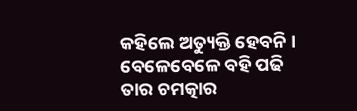କହିଲେ ଅତ୍ୟୁକ୍ତି ହେବନି । ବେଳେବେଳେ ବହି ପଢି ତାର ଚମତ୍କାର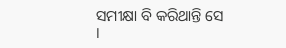ସମୀକ୍ଷା ବି କରିଥାନ୍ତି ସେ ।